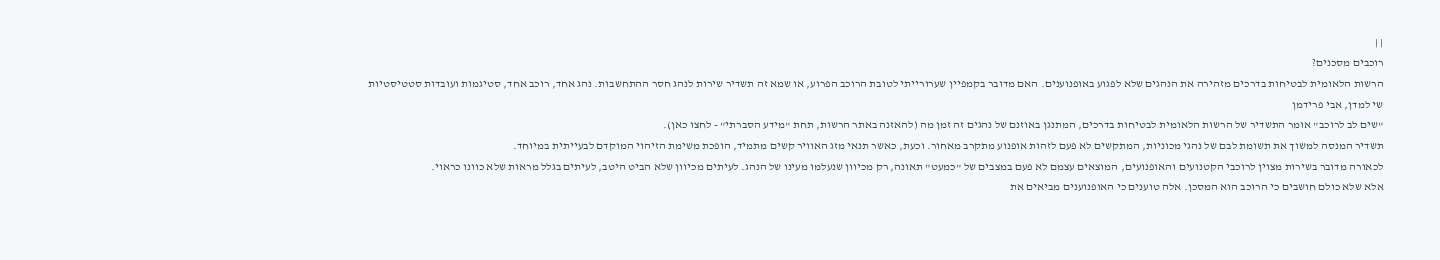| |
רוכבים מסכנים?
הרשות הלאומית לבטיחות בדרכים מזהירה את הנהגים שלא לפגוע באופנוענים. האם מדובר בקמפיין שערורייתי לטובת הרוכב הפרוע, או שמא זה תשדיר שירות לנהג חסר ההתחשבות. נהג אחד, רוכב אחד, סטיגמות ועובדות סטטיסטיות
שי למדן, אבי פרידמן
"שים לב לרוכב" אומר התשדיר של הרשות הלאומית לבטיחות בדרכים, המתנגן באוזנם של נהגים זה זמן מה (להאזנה באתר הרשות, תחת "מידע הסברתי" - לחצו כאן).
תשדיר המנסה למשוך את תשומת לבם של נהגי מכוניות, המתקשים לא פעם לזהות אופנוע מתקרב מאחור. וכעת, כאשר תנאי מזג האוויר קשים מתמיד, הופכת משימת הזיהוי המוקדם לבעייתית במיוחד.
לכאורה מדובר בשירות מצוין לרוכבי הקטנועים והאופנועים, המוצאים עצמם לא פעם במצבים של "כמעט" תאונה, רק מכיוון שנעלמו מעינו של הנהג. לעיתים מכיוון שלא הביט היטב, לעיתים בגלל מראות שלא כוונו כראוי.
אלא שלא כולם חושבים כי הרוכב הוא המסכן. אלה טוענים כי האופנוענים מביאים את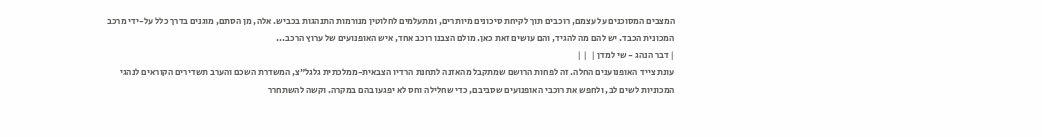המצבים המסוכנים על עצמם, רוכבים תוך לקיחת סיכונים מיותרים, ומתעלמים לחלוטין מנורמות התנהגות בכביש. אלה, מן הסתם, מוגנים בדרך כלל על-ידי מרכב המכונית הכבד. יש להם מה להגיד, והם עושים זאת כאן. מולם הצבנו רוכב אחד, איש האופנועים של ערוץ הרכב...
| דבר הנהג - שי למדן |  | |
עונת צייד האופנוענים החלה. זה לפחות הרושם שמתקבל מהאזנה לתחנת הרדיו הצבאית-ממלכתית גלגל"צ, המשדרת השכם והערב תשדירים הקוראים לנהגי המכוניות לשים לב, ולחפש את רוכבי האופנועים שסביבם, כדי שחלילה וחס לא יפגעו בהם במקרה. וקשה להשתחרר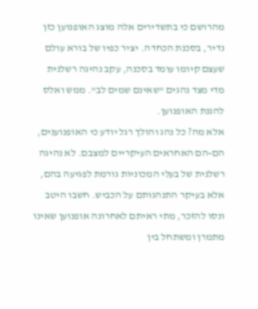מהרושם כי בתשדירים אלה מוצג האופנוען כזן נדיר, בסכנת הכחדה. יציר כפיו של בורא עולם שעצם קיומו עומד בסכנה, עקב נהיגה רשלנית מדי מצד נהגים "שאינם שמים לב". ממש ואלס להגנת האופנוען.
אלא מה? כל נהג והולך רגל יודע כי האופנוענים, הם-הם האחראים העיקריים למצבם. לא נהיגה רשלנית של בעלי המכוניות גורמת לפגיעה בהם, אלא בעיקר התנהגותם על הכביש. חשבו היטב ונסו להזכר, מתי ראיתם לאחרונה אופנוען שאינו מתמרן ומשתחל בין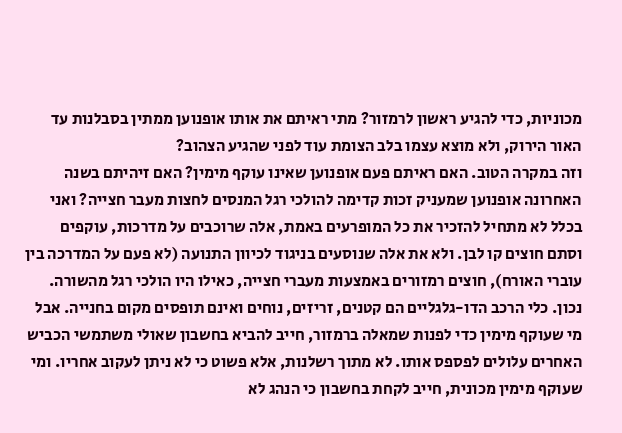מכוניות, כדי להגיע ראשון לרמזור? מתי ראיתם את אותו אופנוען ממתין בסבלנות עד האור הירוק, ולא מוצא עצמו בלב הצומת עוד לפני שהגיע הצהוב?
וזה במקרה הטוב. האם ראיתם פעם אופנוען שאינו עוקף מימין? האם זיהיתם בשנה האחרונה אופנוען שמעניק זכות קדימה להולכי רגל המנסים לחצות מעבר חצייה? ואני בכלל לא מתחיל להזכיר את כל המופרעים באמת, אלה שרוכבים על מדרכות, עוקפים וסתם חוצים קו לבן. ולא את אלה שנוסעים בניגוד לכיוון התנועה (לא פעם על המדרכה בין עוברי האורח), חוצים רמזורים באמצעות מעברי חצייה, כאילו היו הולכי רגל מהשורה.
נכון. כלי הרכב הדו-גלגליים הם קטנים, זריזים, נוחים ואינם תופסים מקום בחנייה. אבל מי שעוקף מימין כדי לפנות שמאלה ברמזור, חייב להביא בחשבון שאולי משתמשי הכביש האחרים עלולים לפספס אותו. לא מתוך רשלנות, אלא פשוט כי לא ניתן לעקוב אחריו. ומי שעוקף מימין מכונית, חייב לקחת בחשבון כי הנהג לא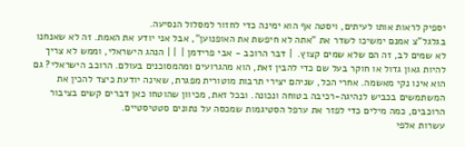יספיק לראות אותו לעיתים, ויסטה אף הוא ימינה כדי לחזור למסלול הנסיעה.
בגלגל"צ אמנם ימשיכו לשדר את "אתה לא חיפשת את האופנוען", אבל אני יודע את האמת. זה לא שאנחנו לא שמים לב, זה הם שלא שמים קצוץ.  | דבר הרוכב - אבי פרידמן |  | | הנהג הישראלי, וממש לא צריך להיות גאון גדול או חוקר בעל שם כדי להבין זאת, הוא מהגרועים ומהמסוכנים בעולם. הרוכב הישראלי? גם הוא אינו נקי מאשמה. אחרי הכל, שניהם יצירי תרבות מוטורית מפגרת, שאינה יודעת כיצד להכין את המשתמשים בכביש לנהיגה-רכיבה בטוחה ונכונה. ובכל זאת, מכיוון שהוטחו כאן דברים קשים בציבור הרוכבים, כמה מילים כדי לפזר את ערפל הסטיגמות שמכסה על נתונים סטטיסטיים.
עשרות אלפי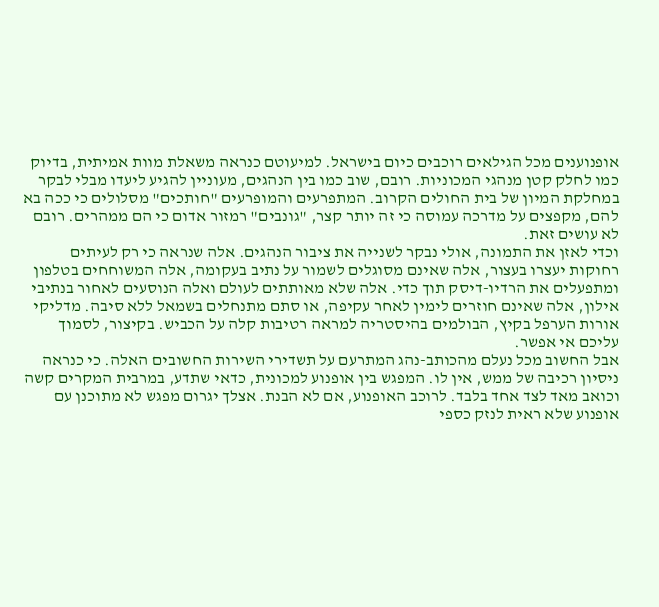אופנוענים מכל הגילאים רוכבים כיום בישראל. למיעוטם כנראה משאלת מוות אמיתית, בדיוק כמו לחלק קטן מנהגי המכוניות. רובם, שוב כמו בין הנהגים, מעוניין להגיע ליעדו מבלי לבקר במחלקת המיון של בית החולים הקרוב. המתפרעים והמופרעים "חותכים" מסלולים כי ככה בא להם, מקפצים על מדרכה עמוסה כי זה יותר קצר, "גונבים" רמזור אדום כי הם ממהרים. רובם לא עושים זאת.
וכדי לאזן את התמונה, אולי נבקר לשנייה את ציבור הנהגים. אלה שנראה כי רק לעיתים רחוקות יעצרו בעצור, אלה שאינם מסוגלים לשמור על נתיב בעקומה, אלה המשוחחים בטלפון ומתפעלים את הרדיו-דיסק תוך כדי. אלה שלא מאותתים לעולם ואלה הנוסעים לאחור בנתיבי אילון, אלה שאינם חוזרים לימין לאחר עקיפה, או סתם מתנחלים בשמאל ללא סיבה. מדליקי אורות הערפל בקיץ, הבולמים בהיסטריה למראה רטיבות קלה על הכביש. בקיצור, לסמוך עליכם אי אפשר.
אבל החשוב מכל נעלם מהכותב-נהג המתרעם על תשדירי השירות החשובים האלה. כי כנראה ניסיון רכיבה של ממש, אין לו. המפגש בין אופנוע למכונית, כדאי שתדע, במרבית המקרים קשה וכואב מאד לצד אחד בלבד. לרוכב האופנוע, אם לא הבנת. אצלך יגרום מפגש לא מתוכנן עם אופנוע שלא ראית לנזק כספי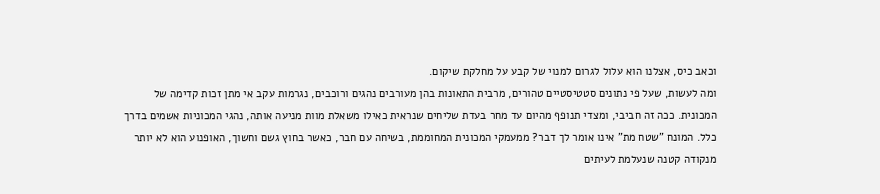וכאב כיס, אצלנו הוא עלול לגרום למנוי של קבע על מחלקת שיקום.
ומה לעשות, שעל פי נתונים סטטיסטיים טהורים, מרבית התאונות בהן מעורבים נהגים ורוכבים, נגרמות עקב אי מתן זכות קדימה של המכונית. ככה זה חביבי, ומצדי תנופף מהיום עד מחר בעדת שליחים שנראית כאילו משאלת מוות מניעה אותה, נהגי המכוניות אשמים בדרך כלל. המונח "שטח מת" אינו אומר לך דבר? ממעמקי המכונית המחוממת, בשיחה עם חבר, כאשר בחוץ גשם וחשוך, האופנוע הוא לא יותר מנקודה קטנה שנעלמת לעיתים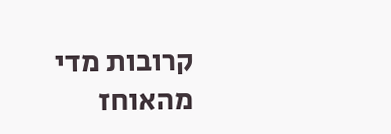קרובות מדי מהאוחז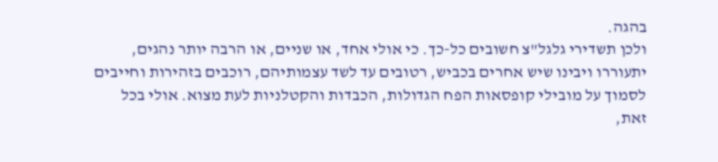בהגה.
ולכן תשדירי גלגל"צ חשובים כל-כך. כי אולי אחד, או שניים, או הרבה יותר נהגים, יתעוררו ויבינו שיש אחרים בכביש, רטובים עד לשד עצמותיהם, רוכבים בזהירות וחייבים לסמוך על מובילי קופסאות הפח הגדולות, הכבדות והקטלניות לעת מצוא. אולי בכל זאת,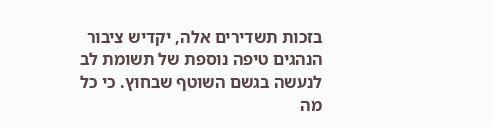בזכות תשדירים אלה, יקדיש ציבור הנהגים טיפה נוספת של תשומת לב לנעשה בגשם השוטף שבחוץ. כי כל מה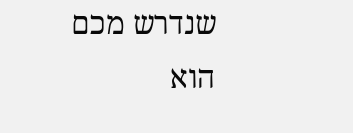שנדרש מכם הוא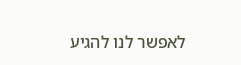לאפשר לנו להגיע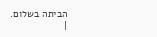הביתה בשלום.
|